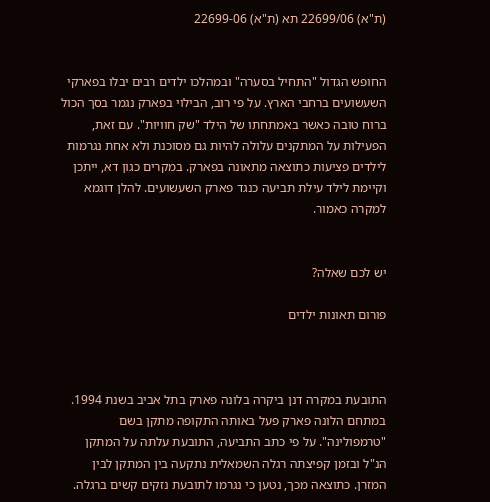(ת"א) 22699/06 תא (ת"א) 22699-06


החופש הגדול "התחיל בסערה" ובמהלכו ילדים רבים יבלו בפארקי השעשועים ברחבי הארץ. על פי רוב, הבילוי בפארק נגמר בסך הכול ברוח טובה כאשר באמתחתו של הילד "שק חוויות". עם זאת, הפעילות על המתקנים עלולה להיות גם מסוכנת ולא אחת נגרמות לילדים פציעות כתוצאה מתאונה בפארק. במקרים כגון דא, ייתכן וקיימת לילד עילת תביעה כנגד פארק השעשועים. להלן דוגמא למקרה כאמור.


יש לכם שאלה?

פורום תאונות ילדים



התובעת במקרה דנן ביקרה בלונה פארק בתל אביב בשנת 1994. במתחם הלונה פארק פעל באותה התקופה מתקן בשם "טרמפולינה". על פי כתב התביעה, התובעת עלתה על המתקן הנ"ל ובזמן קפיצתה רגלה השמאלית נתקעה בין המתקן לבין המזרן. כתוצאה מכך, נטען כי נגרמו לתובעת נזקים קשים ברגלה.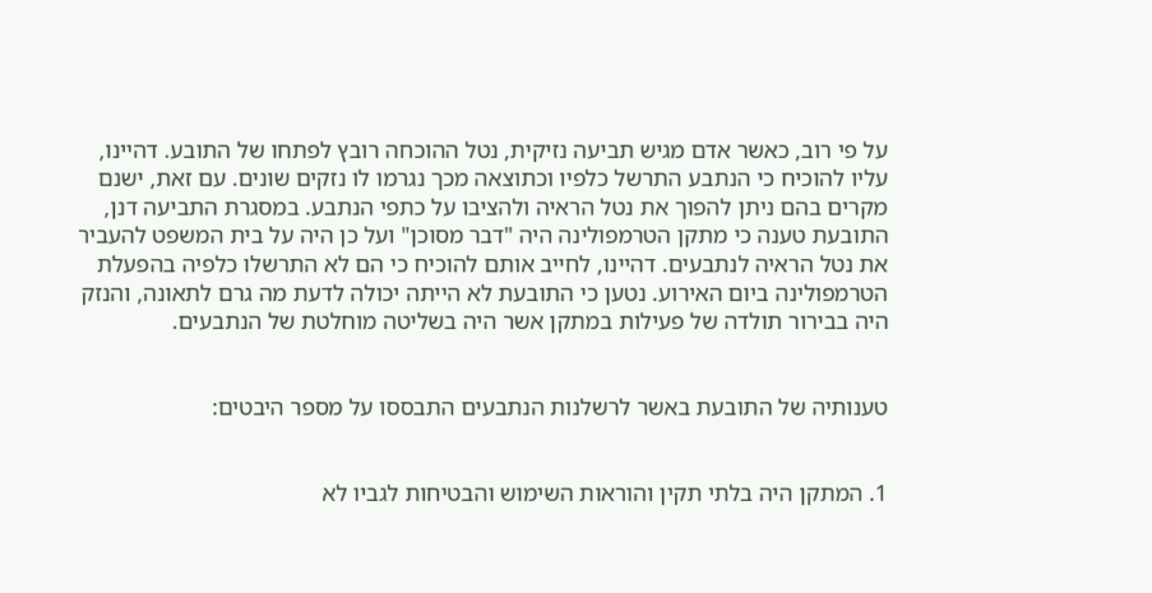על פי רוב, כאשר אדם מגיש תביעה נזיקית, נטל ההוכחה רובץ לפתחו של התובע. דהיינו, עליו להוכיח כי הנתבע התרשל כלפיו וכתוצאה מכך נגרמו לו נזקים שונים. עם זאת, ישנם מקרים בהם ניתן להפוך את נטל הראיה ולהציבו על כתפי הנתבע. במסגרת התביעה דנן, התובעת טענה כי מתקן הטרמפולינה היה "דבר מסוכן" ועל כן היה על בית המשפט להעביר את נטל הראיה לנתבעים. דהיינו, לחייב אותם להוכיח כי הם לא התרשלו כלפיה בהפעלת הטרמפולינה ביום האירוע. נטען כי התובעת לא הייתה יכולה לדעת מה גרם לתאונה, והנזק היה בבירור תולדה של פעילות במתקן אשר היה בשליטה מוחלטת של הנתבעים.


טענותיה של התובעת באשר לרשלנות הנתבעים התבססו על מספר היבטים:


1. המתקן היה בלתי תקין והוראות השימוש והבטיחות לגביו לא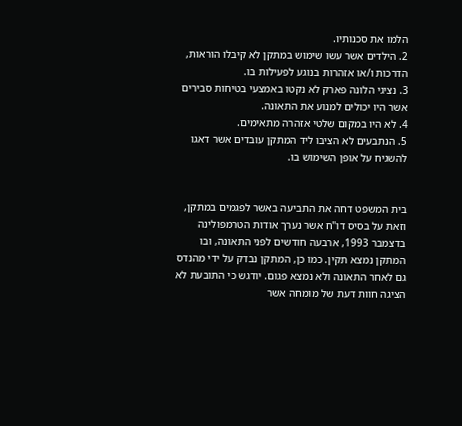הלמו את סכנותיו.
2. הילדים אשר עשו שימוש במתקן לא קיבלו הוראות, הדרכות ו/או אזהרות בנוגע לפעילות בו.
3. נציגי הלונה פארק לא נקטו באמצעי בטיחות סבירים אשר היו יכולים למנוע את התאונה.
4. לא היו במקום שלטי אזהרה מתאימים.
5. הנתבעים לא הציבו ליד המתקן עובדים אשר דאגו להשגיח על אופן השימוש בו.


בית המשפט דחה את התביעה באשר לפגמים במתקן, וזאת על בסיס דו"ח אשר נערך אודות הטרמפולינה בדצמבר 1993, ארבעה חודשים לפני התאונה, ובו המתקן נמצא תקין. כמו כן, המתקן נבדק על ידי מהנדס גם לאחר התאונה ולא נמצא פגום. יודגש כי התובעת לא הציגה חוות דעת של מומחה אשר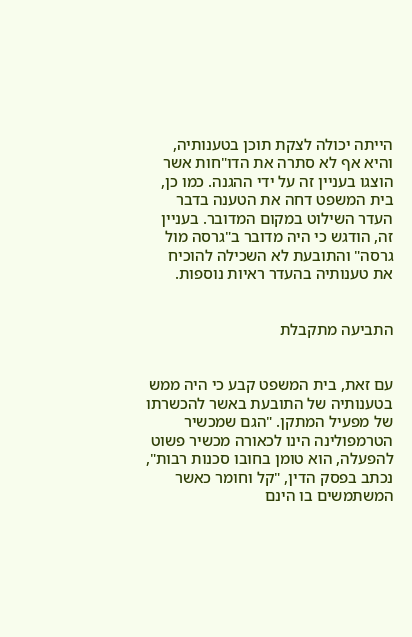הייתה יכולה לצקת תוכן בטענותיה, והיא אף לא סתרה את הדו"חות אשר הוצגו בעניין זה על ידי ההגנה. כמו כן, בית המשפט דחה את הטענה בדבר העדר השילוט במקום המדובר. בעניין זה, הודגש כי היה מדובר ב"גרסה מול גרסה" והתובעת לא השכילה להוכיח את טענותיה בהעדר ראיות נוספות.


התביעה מתקבלת


עם זאת, בית המשפט קבע כי היה ממש בטענותיה של התובעת באשר להכשרתו של מפעיל המתקן. "הגם שמכשיר הטרמפולינה הינו לכאורה מכשיר פשוט להפעלה, הוא טומן בחובו סכנות רבות", נכתב בפסק הדין, "קל וחומר כאשר המשתמשים בו הינם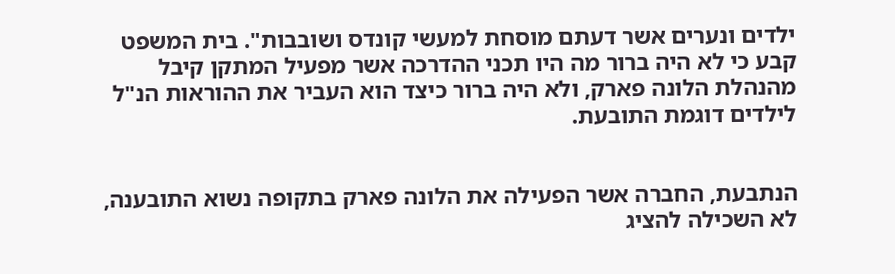ילדים ונערים אשר דעתם מוסחת למעשי קונדס ושובבות". בית המשפט קבע כי לא היה ברור מה היו תכני ההדרכה אשר מפעיל המתקן קיבל מהנהלת הלונה פארק, ולא היה ברור כיצד הוא העביר את ההוראות הנ"ל לילדים דוגמת התובעת.


הנתבעת, החברה אשר הפעילה את הלונה פארק בתקופה נשוא התובענה, לא השכילה להציג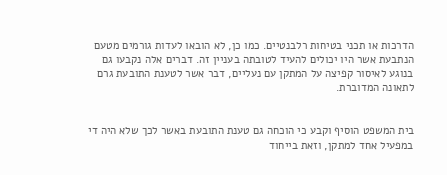הדרכות או תכני בטיחות רלבנטיים. כמו כן, לא הובאו לעדות גורמים מטעם הנתבעת אשר היו יכולים להעיד לטובתה בעניין זה. דברים אלה נקבעו גם בנוגע לאיסור קפיצה על המתקן עם נעליים, דבר אשר לטענת התובעת גרם לתאונה המדוברת.


בית המשפט הוסיף וקבע כי הוכחה גם טענת התובעת באשר לכך שלא היה די במפעיל אחד למתקן, וזאת בייחוד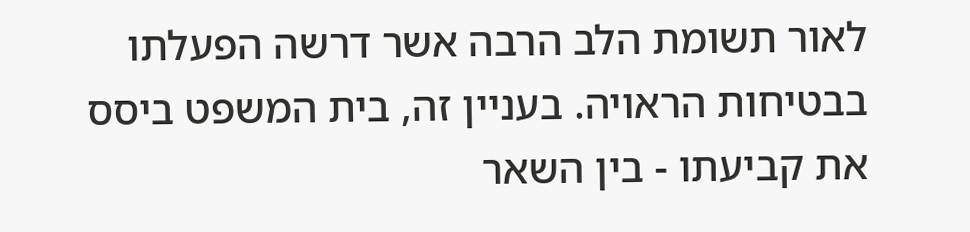לאור תשומת הלב הרבה אשר דרשה הפעלתו בבטיחות הראויה. בעניין זה, בית המשפט ביסס את קביעתו - בין השאר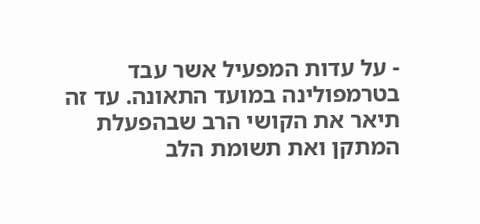- על עדות המפעיל אשר עבד בטרמפולינה במועד התאונה. עד זה תיאר את הקושי הרב שבהפעלת המתקן ואת תשומת הלב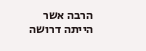הרבה אשר הייתה דרושה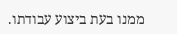ממנו בעת ביצוע עבודתו.